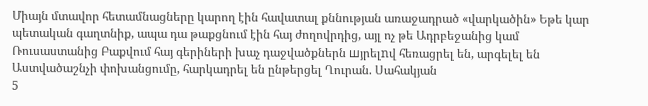Միայն մտավոր հետամնացները կարող էին հավատալ քննության առաջադրած «վարկածին» Եթե կար պետական գաղտնիք, ապա դա թաքցնում էին հայ ժողովրդից, այլ ոչ թե Ադրբեջանից կամ Ռուսաստանից Բաքվում հայ գերիների խաչ դաջվածքներն шյրելnվ հեռացրել են, արգելել են Աստվածաշնչի փոխանցումը, հարկադրել են ընթերցել Ղուրան. Սահակյան
5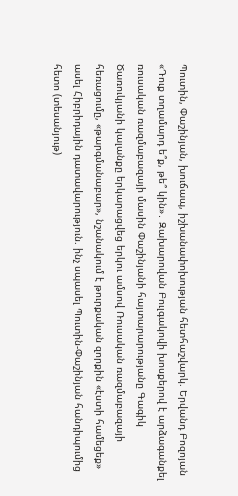Պուտին, Փաշինյան, խուճապ, իշխանափոխության հետհաշվարկ. Երվանդ Բոզոյան «Դուք տղամարդ ե՞ք, թե՞ կին»․ Զախարովան Բուլգակովի խոսքերով է արձագանքել ռուսական ռազմաբազայի մասին Փաշինյանի հայտարարությանը Գագիկ Ծառուկյանի կալանքը երկարացվեց երկու ամսով Ռուսական ռազմաբազայի հեռացումը, «թարգմանաբար», նշանակում է թուրքական զորքին «էստի համեցեք» ասել Հիբրիդային դատավարություն. ինչ սպասել Պուտին-Փաշինյան հանդիպումից հետո (տեսանյութ)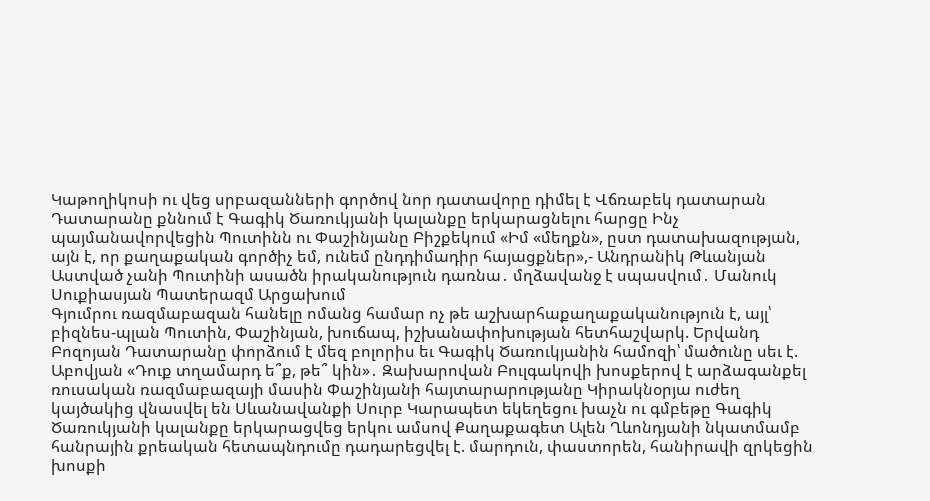Կաթողիկոսի ու վեց սրբազանների գործով նոր դատավորը դիմել է Վճռաբեկ դատարան Դատարանը քննում է Գագիկ Ծառուկյանի կալանքը երկարացնելու հարցը Ինչ պայմանավորվեցին Պուտինն ու Փաշինյանը Բիշքեկում «Իմ «մեղքն», ըստ դատախազության, այն է, որ քաղաքական գործիչ եմ, ունեմ ընդդիմադիր հայացքներ»,- Անդրանիկ Թևանյան Աստված չանի Պուտինի ասածն իրականություն դառնա․ մղձավանջ է սպասվում․ Մանուկ Սուքիասյան Պատերազմ Արցախում
Գյումրու ռազմաբազան հանելը ոմանց համար ոչ թե աշխարհաքաղաքականություն է, այլ՝ բիզնես-պլան Պուտին, Փաշինյան, խուճապ, իշխանափոխության հետհաշվարկ. Երվանդ Բոզոյան Դատարանը փորձում է մեզ բոլորիս եւ Գագիկ Ծառուկյանին համոզի՝ մածունը սեւ է. Աբովյան «Դուք տղամարդ ե՞ք, թե՞ կին»․ Զախարովան Բուլգակովի խոսքերով է արձագանքել ռուսական ռազմաբազայի մասին Փաշինյանի հայտարարությանը Կիրակնօրյա ուժեղ կայծակից վնասվել են Սևանավանքի Սուրբ Կարապետ եկեղեցու խաչն ու գմբեթը Գագիկ Ծառուկյանի կալանքը երկարացվեց երկու ամսով Քաղաքագետ Ալեն Ղևոնդյանի նկատմամբ հանրային քրեական հետապնդումը դադարեցվել է. մարդուն, փաստորեն, հանիրավի զրկեցին խոսքի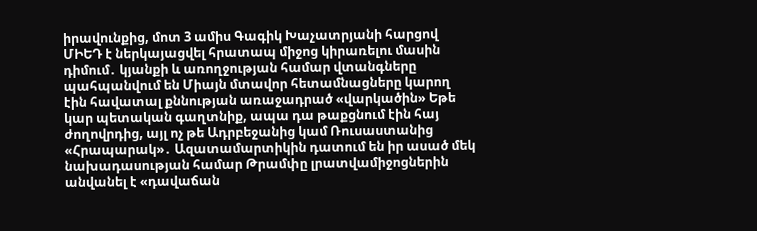իրավունքից, մոտ 3 ամիս Գագիկ Խաչատրյանի հարցով ՄԻԵԴ է ներկայացվել հրատապ միջոց կիրառելու մասին դիմում․ կյանքի և առողջության համար վտանգները պահպանվում են Միայն մտավոր հետամնացները կարող էին հավատալ քննության առաջադրած «վարկածին» Եթե կար պետական գաղտնիք, ապա դա թաքցնում էին հայ ժողովրդից, այլ ոչ թե Ադրբեջանից կամ Ռուսաստանից «Հրապարակ»․ Ազատամարտիկին դատում են իր ասած մեկ նախադասության համար Թրամփը լրատվամիջոցներին անվանել է «դավաճան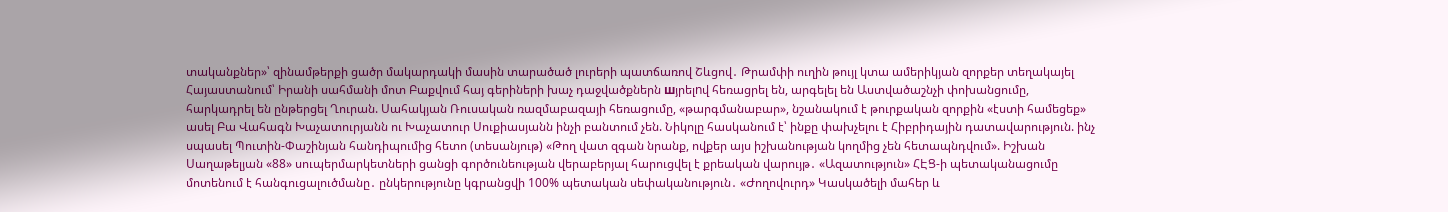տականքներ»՝ զինամթերքի ցածր մակարդակի մասին տարածած լուրերի պատճառով Շևցով․ Թրամփի ուղին թույլ կտա ամերիկյան զորքեր տեղակայել Հայաստանում՝ Իրանի սահմանի մոտ Բաքվում հայ գերիների խաչ դաջվածքներն шյրելnվ հեռացրել են, արգելել են Աստվածաշնչի փոխանցումը, հարկադրել են ընթերցել Ղուրան. Սահակյան Ռուսական ռազմաբազայի հեռացումը, «թարգմանաբար», նշանակում է թուրքական զորքին «էստի համեցեք» ասել Բա Վահագն Խաչատուրյանն ու Խաչատուր Սուքիասյանն ինչի բանտում չեն. Նիկոլը հասկանում է՝ ինքը փախչելու է Հիբրիդային դատավարություն. ինչ սպասել Պուտին-Փաշինյան հանդիպումից հետո (տեսանյութ) «Թող վատ զգան նրանք, ովքեր այս իշխանության կողմից չեն հետապնդվում». Իշխան Սաղաթելյան «88» սուպերմարկետների ցանցի գործունեության վերաբերյալ հարուցվել է քրեական վարույթ․ «Ազատություն» ՀԷՑ-ի պետականացումը մոտենում է հանգուցալուծմանը․ ընկերությունը կգրանցվի 100% պետական սեփականություն․ «Ժողովուրդ» Կասկածելի մահեր և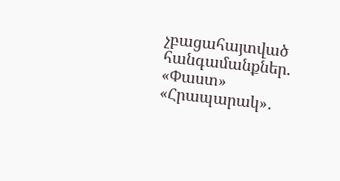չբացահայտված հանգամանքներ. «Փաստ» «Հրապարակ»․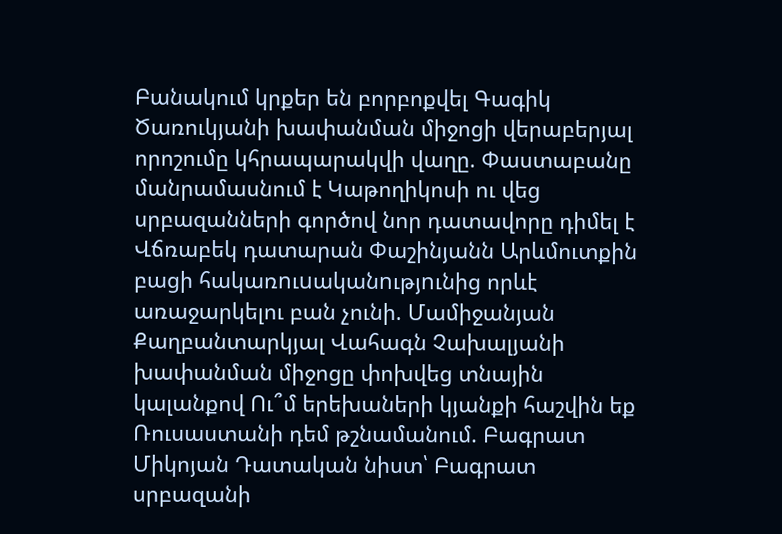Բանակում կրքեր են բորբոքվել Գագիկ Ծառուկյանի խափանման միջոցի վերաբերյալ որոշումը կհրապարակվի վաղը. Փաստաբանը մանրամասնում է Կաթողիկոսի ու վեց սրբազանների գործով նոր դատավորը դիմել է Վճռաբեկ դատարան Փաշինյանն Արևմուտքին բացի հակառnւuականnւթյnւնից որևէ առաջարկելու բան չունի. Մամիջանյան Քաղբանտարկյալ Վահագն Չախալյանի խափանման միջոցը փոխվեց տնային կալանքով Ու՞մ երեխաների կյանքի հաշվին եք Ռուսաստանի դեմ թշնամանում. Բագրատ Միկոյան Դատական նիստ՝ Բագրատ սրբազանի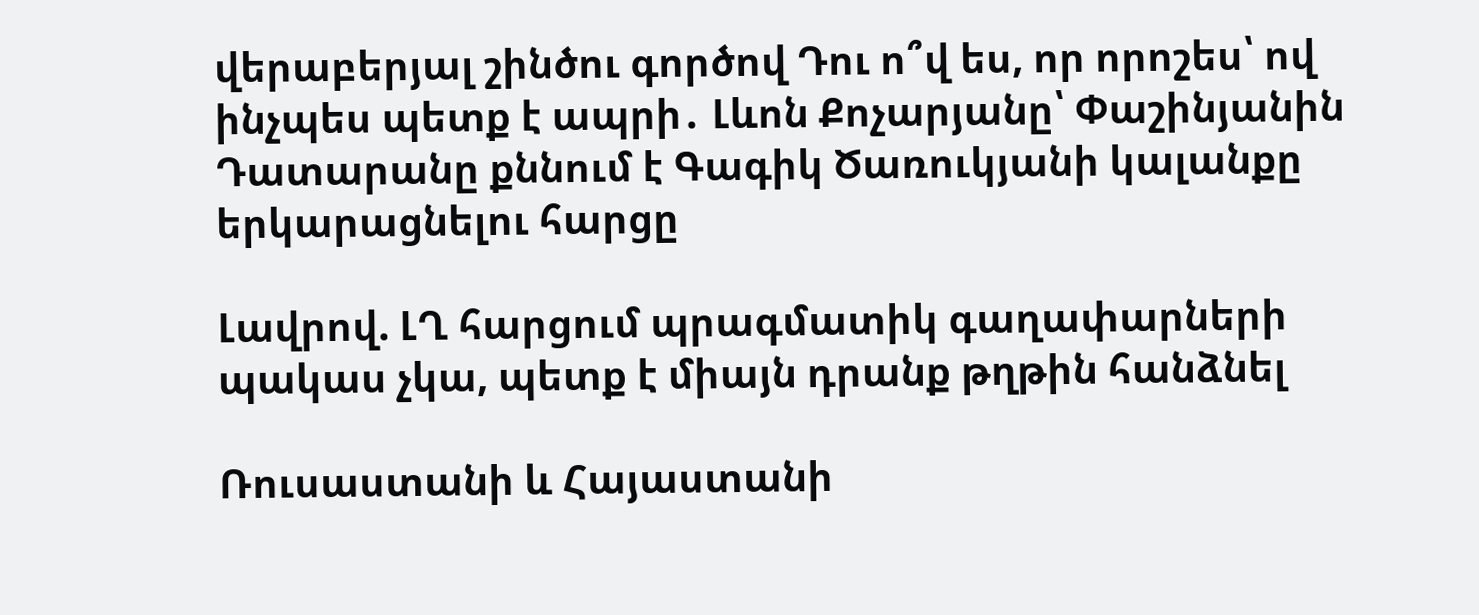վերաբերյալ շինծու գործով Դու ո՞վ ես, որ որոշես՝ ով ինչպես պետք է ապրի․ Լևոն Քոչարյանը՝ Փաշինյանին Դատարանը քննում է Գագիկ Ծառուկյանի կալանքը երկարացնելու հարցը

Լավրով. ԼՂ հարցում պրագմատիկ գաղափարների պակաս չկա, պետք է միայն դրանք թղթին հանձնել

Ռուսաստանի և Հայաստանի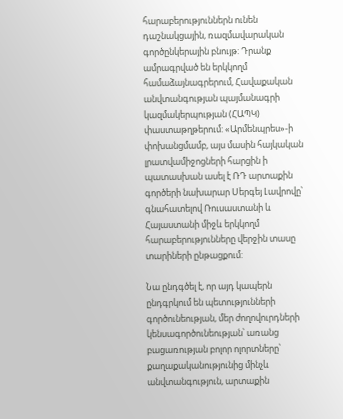հարաբերություններն ունեն դաշնակցային, ռազմավարական գործընկերային բնույթ: Դրանք ամրագրված են երկկողմ համաձայնագրերում, Հավաքական անվտանգության պայմանագրի կազմակերպության (ՀԱՊԿ) փաստաթղթերում: «Արմենպրես»-ի փոխանցմամբ, այս մասին հայկական լրատվամիջոցների հարցին ի պատասխան ասել է ՌԴ արտաքին գործերի նախարար Սերգեյ Լավրովը՝ գնահատելով Ռուսաստանի և Հայաստանի միջև երկկողմ հարաբերությունները վերջին տասը տարիների ընթացքում:

Նա ընդգծել է, որ այդ կապերն ընդգրկում են պետությունների գործունեության, մեր ժողովուրդների կենսագործունեության՝ առանց բացառության բոլոր ոլորտները՝ քաղաքականությունից մինչև անվտանգություն, արտաքին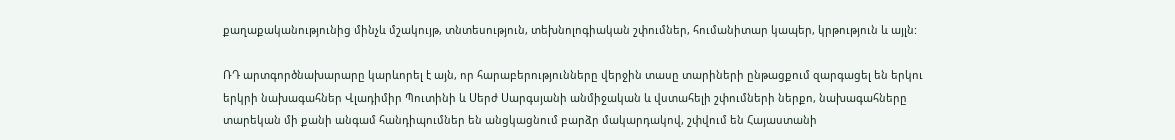քաղաքականությունից մինչև մշակույթ, տնտեսություն, տեխնոլոգիական շփումներ, հումանիտար կապեր, կրթություն և այլն:

ՌԴ արտգործնախարարը կարևորել է այն, որ հարաբերությունները վերջին տասը տարիների ընթացքում զարգացել են երկու երկրի նախագահներ Վլադիմիր Պուտինի և Սերժ Սարգսյանի անմիջական և վստահելի շփումների ներքո, նախագահները տարեկան մի քանի անգամ հանդիպումներ են անցկացնում բարձր մակարդակով, շփվում են Հայաստանի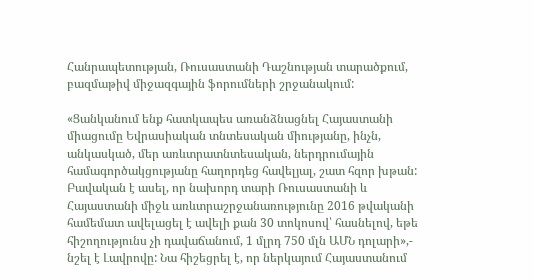Հանրապետության, Ռուսաստանի Դաշնության տարածքում, բազմաթիվ միջազգային ֆորումների շրջանակում:

«Ցանկանում ենք հատկապես առանձնացնել Հայաստանի միացումը Եվրասիական տնտեսական միությանը, ինչն, անկասկած, մեր առևտրատնտեսական, ներդրումային համագործակցությանը հաղորդեց հավելյալ, շատ հզոր խթան: Բավական է ասել, որ նախորդ տարի Ռուսաստանի և Հայաստանի միջև առևտրաշրջանառությունը 2016 թվականի համեմատ ավելացել է ավելի քան 30 տոկոսով՝ հասնելով, եթե հիշողությունս չի դավաճանում, 1 մլրդ 750 մլն ԱՄՆ դոլարի»,- նշել է Լավրովը: Նա հիշեցրել է, որ ներկայում Հայաստանում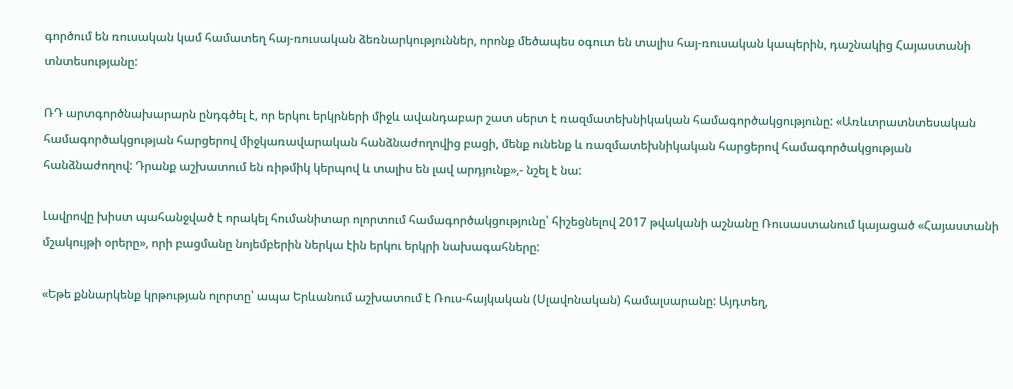գործում են ռուսական կամ համատեղ հայ-ռուսական ձեռնարկություններ, որոնք մեծապես օգուտ են տալիս հայ-ռուսական կապերին, դաշնակից Հայաստանի տնտեսությանը:

ՌԴ արտգործնախարարն ընդգծել է, որ երկու երկրների միջև ավանդաբար շատ սերտ է ռազմատեխնիկական համագործակցությունը: «Առևտրատնտեսական համագործակցության հարցերով միջկառավարական հանձնաժողովից բացի, մենք ունենք և ռազմատեխնիկական հարցերով համագործակցության հանձնաժողով: Դրանք աշխատում են ռիթմիկ կերպով և տալիս են լավ արդյունք»,- նշել է նա:

Լավրովը խիստ պահանջված է որակել հումանիտար ոլորտում համագործակցությունը՝ հիշեցնելով 2017 թվականի աշնանը Ռուսաստանում կայացած «Հայաստանի մշակույթի օրերը», որի բացմանը նոյեմբերին ներկա էին երկու երկրի նախագահները:

«Եթե քննարկենք կրթության ոլորտը՝ ապա Երևանում աշխատում է Ռուս-հայկական (Սլավոնական) համալսարանը: Այդտեղ,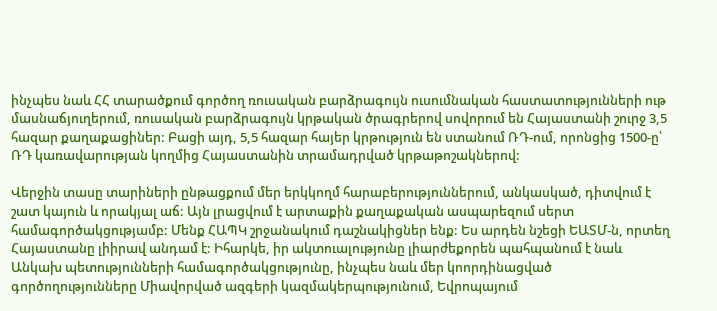ինչպես նաև ՀՀ տարածքում գործող ռուսական բարձրագույն ուսումնական հաստատությունների ութ մասնաճյուղերում, ռուսական բարձրագույն կրթական ծրագրերով սովորում են Հայաստանի շուրջ 3,5 հազար քաղաքացիներ: Բացի այդ, 5,5 հազար հայեր կրթություն են ստանում ՌԴ-ում, որոնցից 1500-ը՝ ՌԴ կառավարության կողմից Հայաստանին տրամադրված կրթաթոշակներով:

Վերջին տասը տարիների ընթացքում մեր երկկողմ հարաբերություններում, անկասկած, դիտվում է շատ կայուն և որակյալ աճ: Այն լրացվում է արտաքին քաղաքական ասպարեզում սերտ համագործակցությամբ: Մենք ՀԱՊԿ շրջանակում դաշնակիցներ ենք: Ես արդեն նշեցի ԵԱՏՄ-ն, որտեղ Հայաստանը լիիրավ անդամ է: Իհարկե, իր ակտուալությունը լիարժեքորեն պահպանում է նաև Անկախ պետությունների համագործակցությունը, ինչպես նաև մեր կոորդինացված գործողությունները Միավորված ազգերի կազմակերպությունում, Եվրոպայում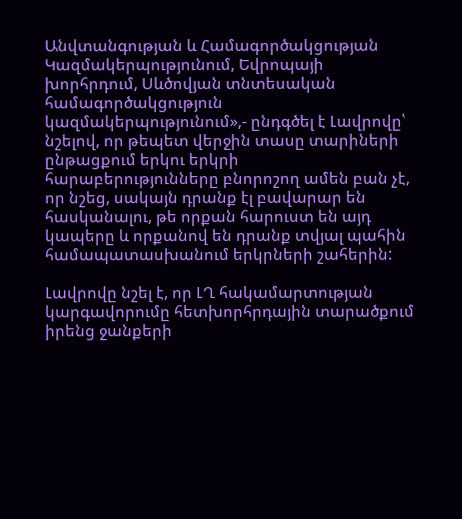Անվտանգության և Համագործակցության Կազմակերպությունում, Եվրոպայի խորհրդում, Սևծովյան տնտեսական համագործակցություն կազմակերպությունում»,- ընդգծել է Լավրովը՝ նշելով, որ թեպետ վերջին տասը տարիների ընթացքում երկու երկրի հարաբերությունները բնորոշող ամեն բան չէ, որ նշեց, սակայն դրանք էլ բավարար են հասկանալու, թե որքան հարուստ են այդ կապերը և որքանով են դրանք տվյալ պահին համապատասխանում երկրների շահերին:

Լավրովը նշել է, որ ԼՂ հակամարտության կարգավորումը հետխորհրդային տարածքում իրենց ջանքերի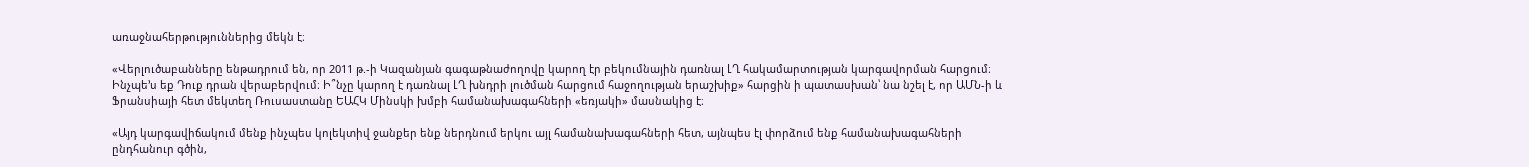առաջնահերթություններից մեկն է։

«Վերլուծաբանները ենթադրում են, որ 2011 թ.-ի Կազանյան գագաթնաժողովը կարող էր բեկումնային դառնալ ԼՂ հակամարտության կարգավորման հարցում։ Ինչպե՚ս եք Դուք դրան վերաբերվում։ Ի՞նչը կարող է դառնալ ԼՂ խնդրի լուծման հարցում հաջողության երաշխիք» հարցին ի պատասխան՝ նա նշել է, որ ԱՄՆ-ի և Ֆրանսիայի հետ մեկտեղ Ռուսաստանը ԵԱՀԿ Մինսկի խմբի համանախագահների «եռյակի» մասնակից է։

«Այդ կարգավիճակում մենք ինչպես կոլեկտիվ ջանքեր ենք ներդնում երկու այլ համանախագահների հետ, այնպես էլ փորձում ենք համանախագահների ընդհանուր գծին,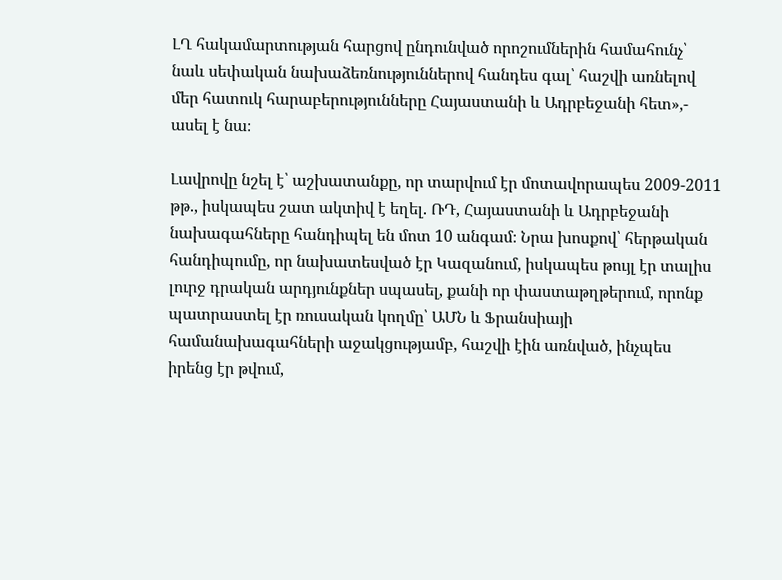ԼՂ հակամարտության հարցով ընդունված որոշումներին համահունչ՝ նաև սեփական նախաձեռնություններով հանդես գալ՝ հաշվի առնելով մեր հատուկ հարաբերությունները Հայաստանի և Ադրբեջանի հետ»,- ասել է նա։

Լավրովը նշել է՝ աշխատանքը, որ տարվում էր մոտավորապես 2009-2011 թթ., իսկապես շատ ակտիվ է եղել. ՌԴ, Հայաստանի և Ադրբեջանի նախագահները հանդիպել են մոտ 10 անգամ։ Նրա խոսքով՝ հերթական հանդիպումը, որ նախատեսված էր Կազանում, իսկապես թույլ էր տալիս լուրջ դրական արդյունքներ սպասել, քանի որ փաստաթղթերում, որոնք պատրաստել էր ռուսական կողմը՝ ԱՄՆ և Ֆրանսիայի համանախագահների աջակցությամբ, հաշվի էին առնված, ինչպես իրենց էր թվում,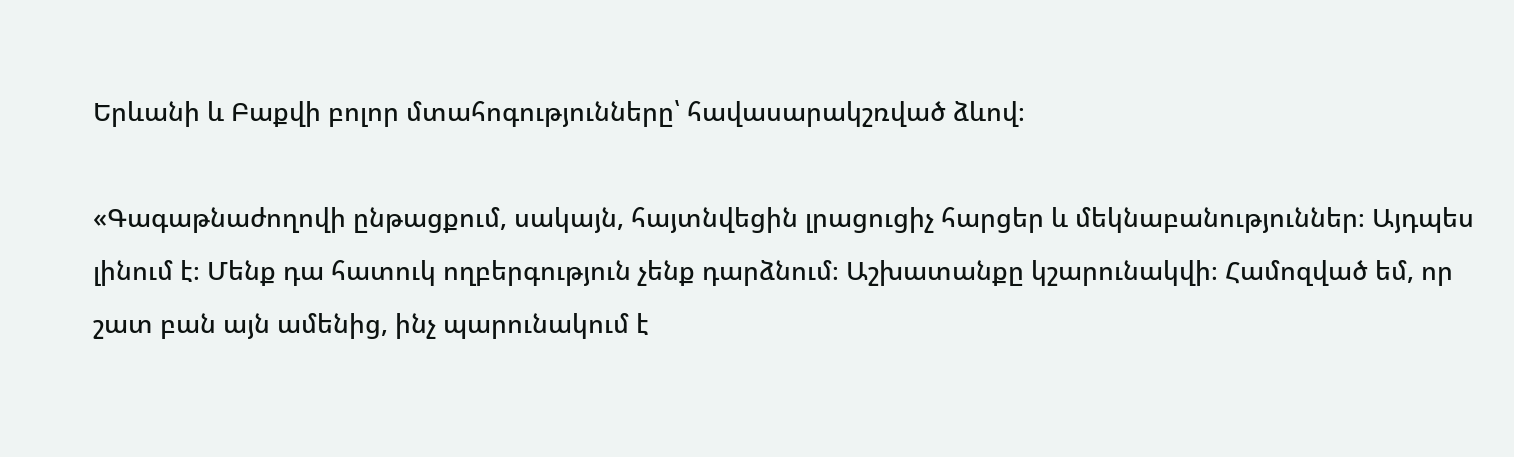Երևանի և Բաքվի բոլոր մտահոգությունները՝ հավասարակշռված ձևով։

«Գագաթնաժողովի ընթացքում, սակայն, հայտնվեցին լրացուցիչ հարցեր և մեկնաբանություններ։ Այդպես լինում է։ Մենք դա հատուկ ողբերգություն չենք դարձնում։ Աշխատանքը կշարունակվի։ Համոզված եմ, որ շատ բան այն ամենից, ինչ պարունակում է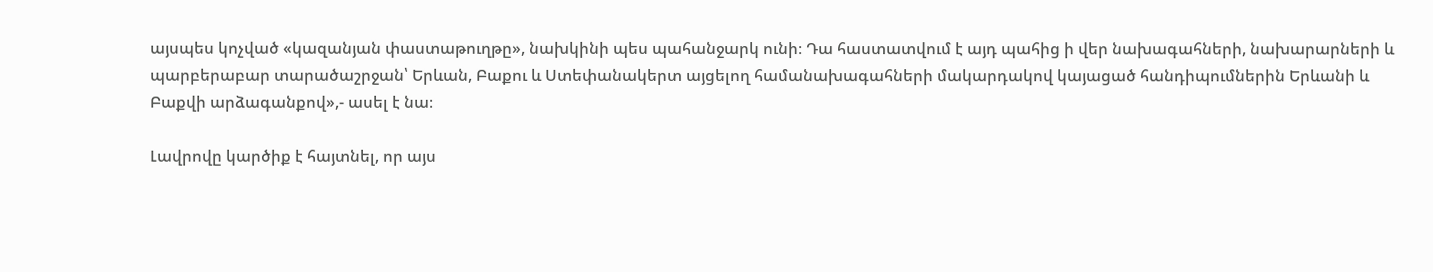այսպես կոչված «կազանյան փաստաթուղթը», նախկինի պես պահանջարկ ունի։ Դա հաստատվում է այդ պահից ի վեր նախագահների, նախարարների և պարբերաբար տարածաշրջան՝ Երևան, Բաքու և Ստեփանակերտ այցելող համանախագահների մակարդակով կայացած հանդիպումներին Երևանի և Բաքվի արձագանքով»,- ասել է նա։

Լավրովը կարծիք է հայտնել, որ այս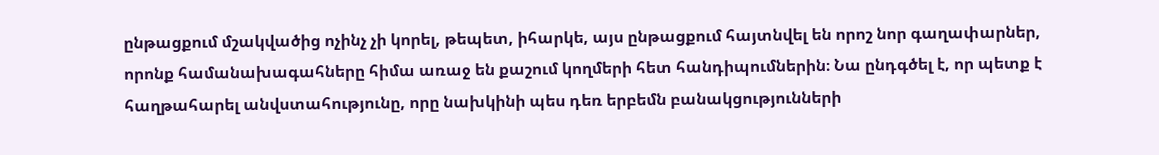ընթացքում մշակվածից ոչինչ չի կորել, թեպետ, իհարկե, այս ընթացքում հայտնվել են որոշ նոր գաղափարներ, որոնք համանախագահները հիմա առաջ են քաշում կողմերի հետ հանդիպումներին։ Նա ընդգծել է, որ պետք է հաղթահարել անվստահությունը, որը նախկինի պես դեռ երբեմն բանակցությունների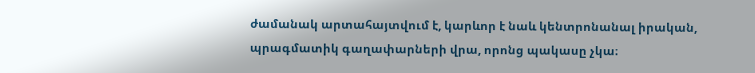ժամանակ արտահայտվում է, կարևոր է նաև կենտրոնանալ իրական, պրագմատիկ գաղափարների վրա, որոնց պակասը չկա։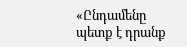«Ընդամենը պետք է դրանք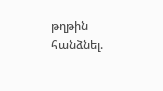թղթին հանձնել.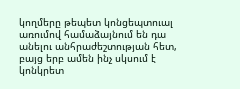կողմերը թեպետ կոնցեպտուալ առումով համաձայնում են դա անելու անհրաժեշտության հետ, բայց երբ ամեն ինչ սկսում է կոնկրետ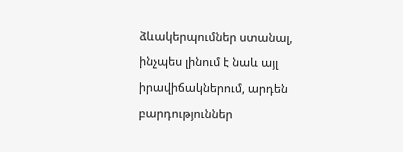ձևակերպումներ ստանալ, ինչպես լինում է նաև այլ իրավիճակներում, արդեն բարդություններ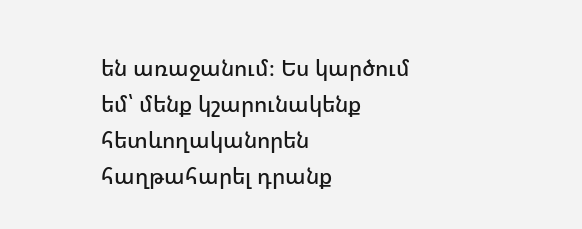են առաջանում։ Ես կարծում եմ՝ մենք կշարունակենք հետևողականորեն հաղթահարել դրանք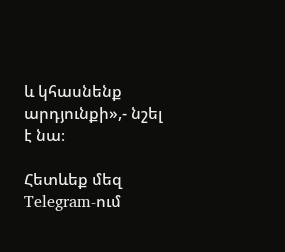և կհասնենք արդյունքի»,- նշել է նա։

Հետևեք մեզ Telegram-ում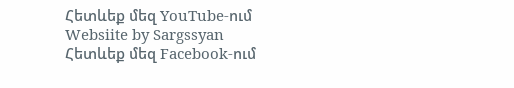Հետևեք մեզ YouTube-ում
Websiite by Sargssyan
Հետևեք մեզ Facebook-ում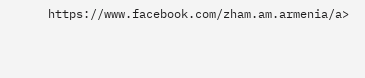https://www.facebook.com/zham.am.armenia/a>